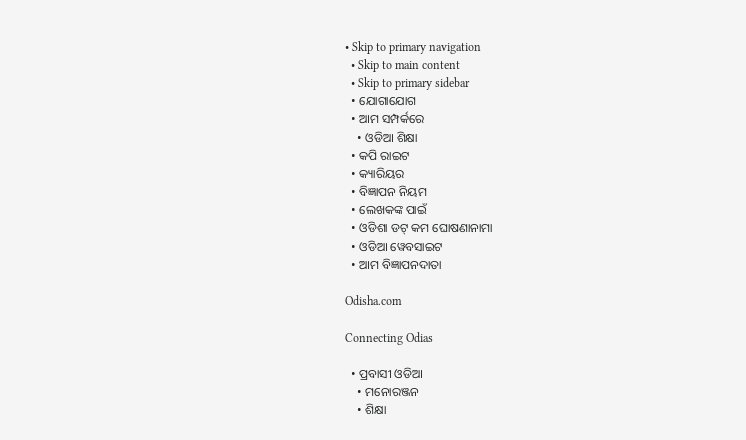• Skip to primary navigation
  • Skip to main content
  • Skip to primary sidebar
  • ଯୋଗାଯୋଗ
  • ଆମ ସମ୍ପର୍କରେ
    • ଓଡିଆ ଶିକ୍ଷା
  • କପି ରାଇଟ
  • କ୍ୟାରିୟର
  • ବିଜ୍ଞାପନ ନିୟମ
  • ଲେଖକଙ୍କ ପାଇଁ
  • ଓଡିଶା ଡଟ୍ କମ ଘୋଷଣାନାମା
  • ଓଡିଆ ୱେବସାଇଟ
  • ଆମ ବିଜ୍ଞାପନଦାତା

Odisha.com

Connecting Odias

  • ପ୍ରବାସୀ ଓଡିଆ
    • ମନୋରଞ୍ଜନ
    • ଶିକ୍ଷା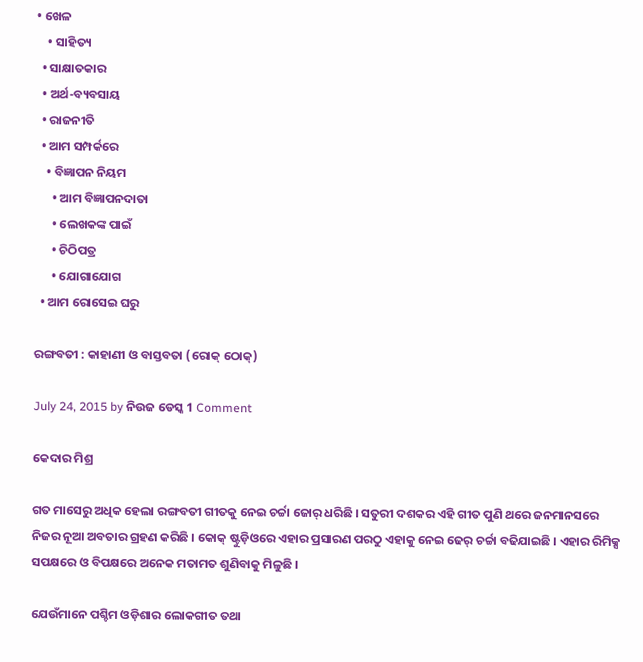• ଖେଳ
    • ସାହିତ୍ୟ
  • ସାକ୍ଷାତକାର
  • ଅର୍ଥ-ବ୍ୟବସାୟ
  • ରାଜନୀତି
  • ଆମ ସମ୍ପର୍କରେ
    • ବିଜ୍ଞାପନ ନିୟମ
      • ଆମ ବିଜ୍ଞାପନଦାତା
      • ଲେଖକଙ୍କ ପାଇଁ
      • ଚିଠିପତ୍ର
      • ଯୋଗାଯୋଗ
  • ଆମ ରୋସେଇ ଘରୁ

ରଙ୍ଗବତୀ : କାହାଣୀ ଓ ବାସ୍ତବତା (ରୋକ୍ ଠୋକ୍)

July 24, 2015 by ନିଉଜ ଡେସ୍କ 1 Comment

କେଦାର ମିଶ୍ର

ଗତ ମାସେରୁ ଅଧିକ ହେଲା ରଙ୍ଗବତୀ ଗୀତକୁ ନେଇ ଚର୍ଚ୍ଚା ଜୋର୍‍ ଧରିଛି । ସତୁରୀ ଦଶକର ଏହି ଗୀତ ପୁଣି ଥରେ ଜନମାନସରେ ନିଜର ନୂଆ ଅବତାର ଗ୍ରହଣ କରିଛି । କୋକ୍‍ ଷ୍ଟୁଡ଼ିଓରେ ଏହାର ପ୍ରସାରଣ ପରଠୁ ଏହାକୁ ନେଇ ଢେର୍‍ ଚର୍ଚ୍ଚା ବଢିଯାଇଛି । ଏହାର ରିମିକ୍ସ ସପକ୍ଷରେ ଓ ବିପକ୍ଷରେ ଅନେକ ମତାମତ ଶୁଣିବାକୁ ମିଳୁଛି ।

ଯେଉଁମାନେ ପଶ୍ଚିମ ଓଡ଼ିଶାର ଲୋକଗୀତ ତଥା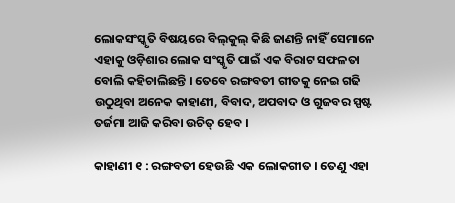ଲୋକସଂସ୍କୃତି ବିଷୟରେ ବିଲ୍‍କୁଲ୍‍ କିଛି ଜାଣନ୍ତି ନାହିଁ ସେମାନେ ଏହାକୁ ଓଡ଼ିଶାର ଲୋକ ସଂସ୍କୃତି ପାଇଁ ଏକ ବିରାଟ ସଫଳତା ବୋଲି କହିଚାଲିଛନ୍ତି । ତେବେ ରଙ୍ଗବତୀ ଗୀତକୁ ନେଇ ଗଢି ଉଠୁଥିବା ଅନେକ କାହାଣୀ, ବିବାଦ, ଅପବାଦ ଓ ଗୁଜବର ସ୍ପଷ୍ଟ ତର୍ଜମା ଆଜି କରିବା ଉଚିତ୍‍ ହେବ ।

କାହାଣୀ ୧ : ରଙ୍ଗବତୀ ହେଉଛି ଏକ ଲୋକଗୀତ । ତେଣୁ ଏହା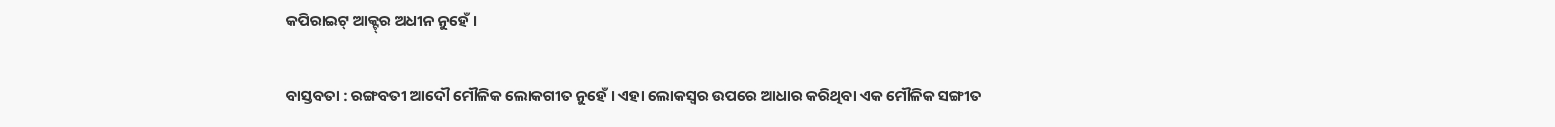କପିରାଇଟ୍‍ ଆକ୍ଟ୍‍ର ଅଧୀନ ନୁହେଁ ।

ବାସ୍ତବତା : ରଙ୍ଗବତୀ ଆଦୌ ମୌଳିକ ଲୋକଗୀତ ନୁହେଁ । ଏହା ଲୋକସ୍ୱର ଉପରେ ଆଧାର କରିଥିବା ଏକ ମୌଳିକ ସଙ୍ଗୀତ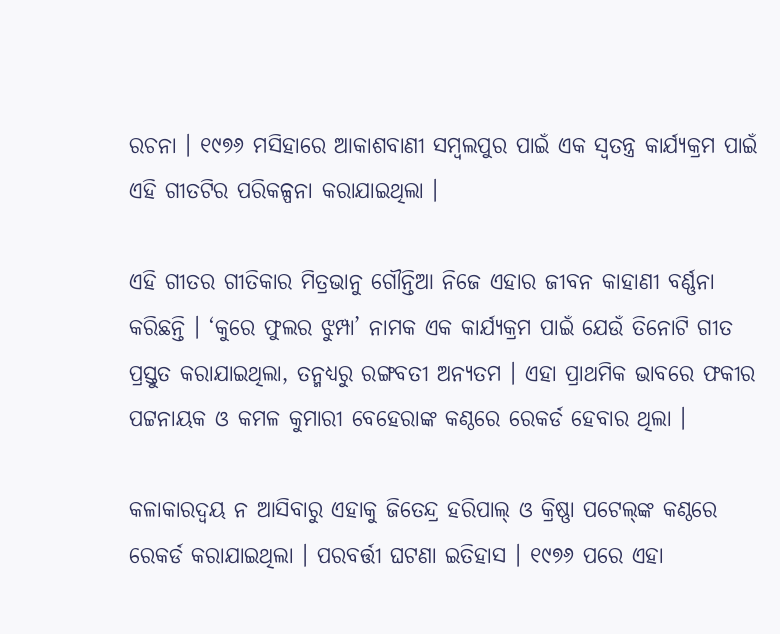ରଚନା । ୧୯୭୬ ମସିହାରେ ଆକାଶବାଣୀ ସମ୍ବଲପୁର ପାଇଁ ଏକ ସ୍ୱତନ୍ତ୍ର କାର୍ଯ୍ୟକ୍ରମ ପାଇଁ ଏହି ଗୀତଟିର ପରିକଳ୍ପନା କରାଯାଇଥିଲା ।

ଏହି ଗୀତର ଗୀତିକାର ମିତ୍ରଭାନୁ ଗୌନ୍ତିଆ ନିଜେ ଏହାର ଜୀବନ କାହାଣୀ ବର୍ଣ୍ଣନା କରିଛନ୍ତି । ‘କୁରେ ଫୁଲର ଝୁମ୍ପା’ ନାମକ ଏକ କାର୍ଯ୍ୟକ୍ରମ ପାଇଁ ଯେଉଁ ତିନୋଟି ଗୀତ ପ୍ରସ୍ତୁତ କରାଯାଇଥିଲା, ତନ୍ମଧ୍ୟରୁ ରଙ୍ଗବତୀ ଅନ୍ୟତମ । ଏହା ପ୍ରାଥମିକ ଭାବରେ ଫକୀର ପଟ୍ଟନାୟକ ଓ କମଳ କୁମାରୀ ବେହେରାଙ୍କ କଣ୍ଠରେ ରେକର୍ଡ ହେବାର ଥିଲା ।

କଳାକାରଦ୍ୱୟ ନ ଆସିବାରୁ ଏହାକୁ ଜିତେନ୍ଦ୍ର ହରିପାଲ୍‍ ଓ କ୍ରିଷ୍ଣା ପଟେଲ୍‍ଙ୍କ କଣ୍ଠରେ ରେକର୍ଡ କରାଯାଇଥିଲା । ପରବର୍ତ୍ତୀ ଘଟଣା ଇତିହାସ । ୧୯୭୬ ପରେ ଏହା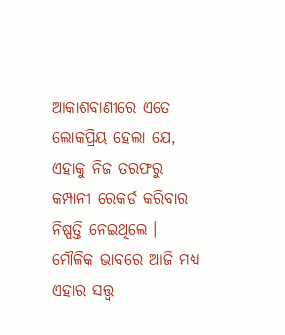ଆକାଶବାଣୀରେ ଏତେ ଲୋକପ୍ରିୟ ହେଲା ଯେ, ଏହାକୁ ନିଜ ତରଫରୁ କମ୍ପାନୀ ରେକର୍ଡ କରିବାର ନିଷ୍ପତ୍ତି ନେଇଥିଲେ । ମୌଳିକ ଭାବରେ ଆଜି ମଧ୍ୟ ଏହାର ସତ୍ତ୍ୱ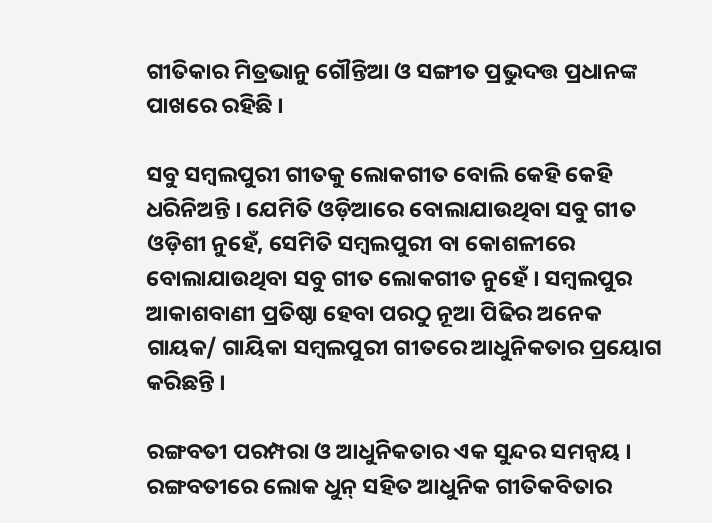ଗୀତିକାର ମିତ୍ରଭାନୁ ଗୌନ୍ତିଆ ଓ ସଙ୍ଗୀତ ପ୍ରଭୁଦତ୍ତ ପ୍ରଧାନଙ୍କ ପାଖରେ ରହିଛି ।

ସବୁ ସମ୍ବଲପୁରୀ ଗୀତକୁ ଲୋକଗୀତ ବୋଲି କେହି କେହି ଧରିନିଅନ୍ତି । ଯେମିତି ଓଡ଼ିଆରେ ବୋଲାଯାଉଥିବା ସବୁ ଗୀତ ଓଡ଼ିଶୀ ନୁହେଁ, ସେମିତି ସମ୍ବଲପୁରୀ ବା କୋଶଳୀରେ ବୋଲାଯାଉଥିବା ସବୁ ଗୀତ ଲୋକଗୀତ ନୁହେଁ । ସମ୍ବଲପୁର ଆକାଶବାଣୀ ପ୍ରତିଷ୍ଠା ହେବା ପରଠୁ ନୂଆ ପିଢିର ଅନେକ ଗାୟକ/ ଗାୟିକା ସମ୍ବଲପୁରୀ ଗୀତରେ ଆଧୁନିକତାର ପ୍ରୟୋଗ କରିଛନ୍ତି ।

ରଙ୍ଗବତୀ ପରମ୍ପରା ଓ ଆଧୁନିକତାର ଏକ ସୁନ୍ଦର ସମନ୍ୱୟ । ରଙ୍ଗବତୀରେ ଲୋକ ଧୁନ୍‍ ସହିତ ଆଧୁନିକ ଗୀତିକବିତାର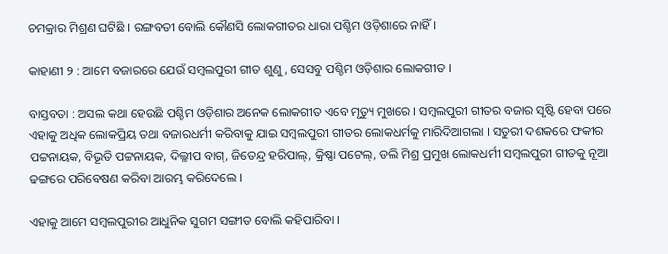ଚମକ୍ରାର ମିଶ୍ରଣ ଘଟିଛି । ରଙ୍ଗବତୀ ବୋଲି କୌଣସି ଲୋକଗୀତର ଧାରା ପଶ୍ଚିମ ଓଡ଼ିଶାରେ ନାହିଁ ।

କାହାଣୀ ୨ : ଆମେ ବଜାରରେ ଯେଉଁ ସମ୍ବଲପୁରୀ ଗୀତ ଶୁଣୁ, ସେସବୁ ପଶ୍ଚିମ ଓଡ଼ିଶାର ଲୋକଗୀତ ।

ବାସ୍ତବତା : ଅସଲ କଥା ହେଉଛି ପଶ୍ଚିମ ଓଡ଼ିଶାର ଅନେକ ଲୋକଗୀତ ଏବେ ମୃତ୍ୟୁ ମୁଖରେ । ସମ୍ବଲପୁରୀ ଗୀତର ବଜାର ସୃଷ୍ଟି ହେବା ପରେ ଏହାକୁ ଅଧିକ ଲୋକପ୍ରିୟ ତଥା ବଜାରଧର୍ମୀ କରିବାକୁ ଯାଇ ସମ୍ବଲପୁରୀ ଗୀତର ଲୋକଧର୍ମକୁ ମାରିଦିଆଗଲା । ସତୁରୀ ଦଶକରେ ଫକୀର ପଟ୍ଟନାୟକ, ବିଭୂତି ପଟ୍ଟନାୟକ, ଦିଲ୍ଳୀପ ବାଗ୍‍, ଜିତେନ୍ଦ୍ର ହରିପାଲ୍‍, କ୍ରିଷ୍ଣା ପଟେଲ୍‍, ଡଲି ମିଶ୍ର ପ୍ରମୁଖ ଲୋକଧର୍ମୀ ସମ୍ବଲପୁରୀ ଗୀତକୁ ନୂଆ ଢଙ୍ଗରେ ପରିବେଷଣ କରିବା ଆରମ୍ଭ କରିଦେଲେ ।

ଏହାକୁ ଆମେ ସମ୍ବଲପୁରୀର ଆଧୁନିକ ସୁଗମ ସଙ୍ଗୀତ ବୋଲି କହିପାରିବା ।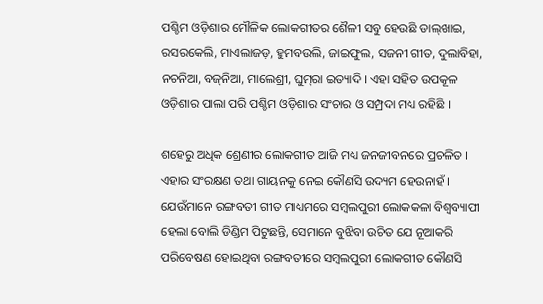ପଶ୍ଚିମ ଓଡ଼ିଶାର ମୌଳିକ ଲୋକଗୀତର ଶୈଳୀ ସବୁ ହେଉଛି ଡାଲ୍‍ଖାଇ, ରସରକେଲି, ମାଏଲାଜଡ଼, ହୁମବଉଲି, ଜାଇଫୁଲ, ସଜନୀ ଗୀତ, ଦୁଲାବିହା, ନଚନିଆ, ବଜ୍‍ନିଆ, ମାଲେଶ୍ରୀ, ଘୁମ୍‍ରା ଇତ୍ୟାଦି । ଏହା ସହିତ ଉପକୂଳ ଓଡ଼ିଶାର ପାଲା ପରି ପଶ୍ଚିମ ଓଡ଼ିଶାର ସଂଚାର ଓ ସମ୍ପ୍ରଦା ମଧ୍ୟ ରହିଛି ।

ଶହେରୁ ଅଧିକ ଶ୍ରେଣୀର ଲୋକଗୀତ ଆଜି ମଧ୍ୟ ଜନଜୀବନରେ ପ୍ରଚଳିତ । ଏହାର ସଂରକ୍ଷଣ ତଥା ଗାୟନକୁ ନେଇ କୌଣସି ଉଦ୍ୟମ ହେଉନାହଁ । ଯେଉଁମାନେ ରଙ୍ଗବତୀ ଗୀତ ମାଧ୍ୟମରେ ସମ୍ବଲପୁରୀ ଲୋକକଳା ବିଶ୍ୱବ୍ୟାପୀ ହେଲା ବୋଲି ଡିଣ୍ଡିମ ପିଟୁଛନ୍ତି, ସେମାନେ ବୁଝିବା ଉଚିତ ଯେ ନୂଆକରି ପରିବେଷଣ ହୋଇଥିବା ରଙ୍ଗବତୀରେ ସମ୍ବଲପୁରୀ ଲୋକଗୀତ କୌଣସି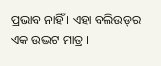ପ୍ରଭାବ ନାହିଁ । ଏହା ବଲିଉଡ୍‍ର ଏକ ଉଦ୍ଭଟ ମାତ୍ର ।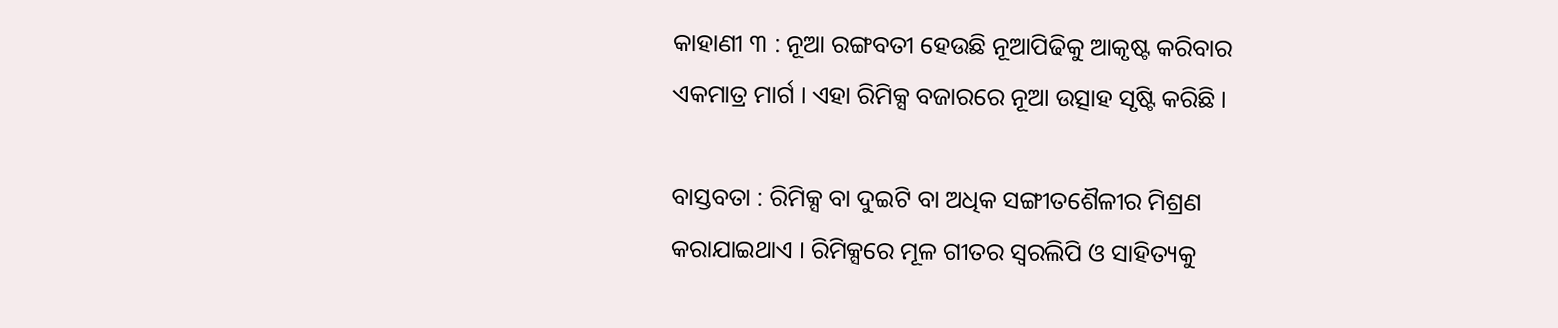କାହାଣୀ ୩ : ନୂଆ ରଙ୍ଗବତୀ ହେଉଛି ନୂଆପିଢିକୁ ଆକୃଷ୍ଟ କରିବାର ଏକମାତ୍ର ମାର୍ଗ । ଏହା ରିମିକ୍ସ ବଜାରରେ ନୂଆ ଉତ୍ସାହ ସୃଷ୍ଟି କରିଛି ।

ବାସ୍ତବତା : ରିମିକ୍ସ ବା ଦୁଇଟି ବା ଅଧିକ ସଙ୍ଗୀତଶୈଳୀର ମିଶ୍ରଣ କରାଯାଇଥାଏ । ରିମିକ୍ସରେ ମୂଳ ଗୀତର ସ୍ୱରଲିପି ଓ ସାହିତ୍ୟକୁ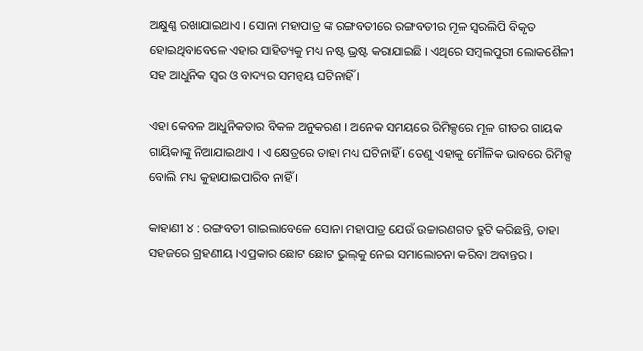ଅକ୍ଷୁଣ୍ଣ ରଖାଯାଇଥାଏ । ସୋନା ମହାପାତ୍ର ଙ୍କ ରଙ୍ଗବତୀରେ ରଙ୍ଗବତୀର ମୂଳ ସ୍ୱରଲିପି ବିକୃତ ହୋଇଥିବାବେଳେ ଏହାର ସାହିତ୍ୟକୁ ମଧ୍ୟ ନଷ୍ଟ ଭ୍ରଷ୍ଟ କରାଯାଇଛି । ଏଥିରେ ସମ୍ବଲପୁରୀ ଲୋକଶୈଳୀ ସହ ଆଧୁନିକ ସ୍ୱର ଓ ବାଦ୍ୟର ସମନ୍ୱୟ ଘଟିନାହିଁ ।

ଏହା କେବଳ ଆଧୁନିକତାର ବିକଳ ଅନୁକରଣ । ଅନେକ ସମୟରେ ରିମିକ୍ସରେ ମୂଳ ଗୀତର ଗାୟକ ଗାୟିକାଙ୍କୁ ନିଆଯାଇଥାଏ । ଏ କ୍ଷେତ୍ରରେ ତାହା ମଧ୍ୟ ଘଟିନାହିଁ । ତେଣୁ ଏହାକୁ ମୌଳିକ ଭାବରେ ରିମିକ୍ସ ବୋଲି ମଧ୍ୟ କୁହାଯାଇପାରିବ ନାହିଁ ।

କାହାଣୀ ୪ : ରଙ୍ଗବତୀ ଗାଇଲାବେଳେ ସୋନା ମହାପାତ୍ର ଯେଉଁ ଉଚ୍ଚାରଣଗତ ତ୍ରୁଟି କରିଛନ୍ତି, ତାହା ସହଜରେ ଗ୍ରହଣୀୟ ।ଏପ୍ରକାର ଛୋଟ ଛୋଟ ଭୁଲ୍‍କୁ ନେଇ ସମାଲୋଚନା କରିବା ଅବାନ୍ତର ।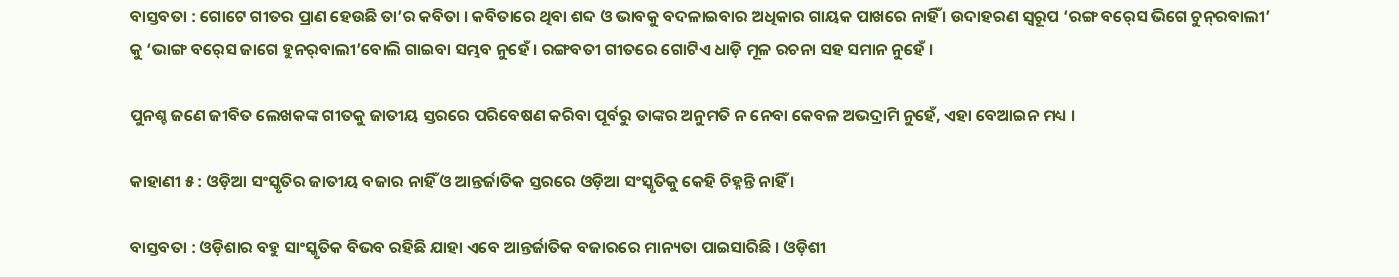ବାସ୍ତବତା : ଗୋଟେ ଗୀତର ପ୍ରାଣ ହେଉଛି ତା’ର କବିତା । କବିତାରେ ଥିବା ଶବ୍ଦ ଓ ଭାବକୁ ବଦଳାଇବାର ଅଧିକାର ଗାୟକ ପାଖରେ ନାହିଁ । ଉଦାହରଣ ସ୍ୱରୂପ ‘ରଙ୍ଗ ବର୍‍ସେ ଭିଗେ ଚୁନ୍‍ରବାଲୀ’ କୁ ‘ଭାଙ୍ଗ ବର୍‍ସେ ଜାଗେ ହୁନର୍‍ବାଲୀ’ବୋଲି ଗାଇବା ସମ୍ଭବ ନୁହେଁ । ରଙ୍ଗବତୀ ଗୀତରେ ଗୋଟିଏ ଧାଡ଼ି ମୂଳ ରଚନା ସହ ସମାନ ନୁହେଁ ।

ପୁନଶ୍ଚ ଜଣେ ଜୀବିତ ଲେଖକଙ୍କ ଗୀତକୁ ଜାତୀୟ ସ୍ତରରେ ପରିବେଷଣ କରିବା ପୂର୍ବରୁ ତାଙ୍କର ଅନୁମତି ନ ନେବା କେବଳ ଅଭଦ୍ରାମି ନୁହେଁ, ଏହା ବେଆଇନ ମଧ୍ୟ ।

କାହାଣୀ ୫ : ଓଡ଼ିଆ ସଂସ୍କୃତିର ଜାତୀୟ ବଜାର ନାହିଁ ଓ ଆନ୍ତର୍ଜାତିକ ସ୍ତରରେ ଓଡ଼ିଆ ସଂସ୍କୃତିକୁ କେହି ଚିହ୍ନନ୍ତି ନାହିଁ ।

ବାସ୍ତବତା : ଓଡ଼ିଶାର ବହୁ ସାଂସ୍କୃତିକ ବିଭବ ରହିଛି ଯାହା ଏବେ ଆନ୍ତର୍ଜାତିକ ବଜାରରେ ମାନ୍ୟତା ପାଇସାରିଛି । ଓଡ଼ିଶୀ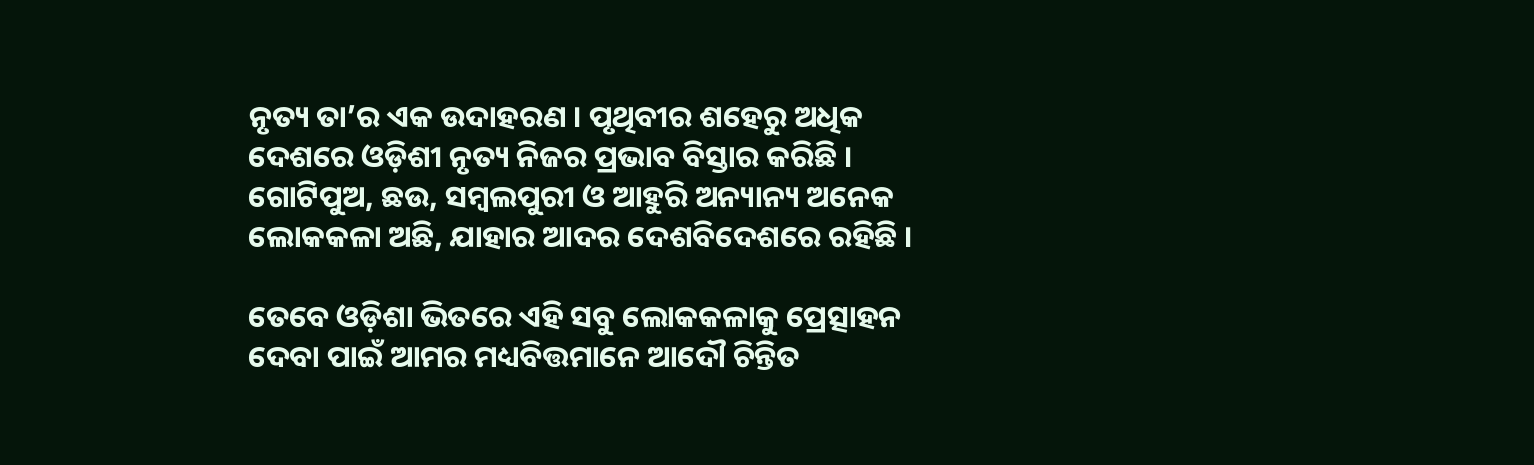ନୃତ୍ୟ ତା’ର ଏକ ଉଦାହରଣ । ପୃଥିବୀର ଶହେରୁ ଅଧିକ ଦେଶରେ ଓଡ଼ିଶୀ ନୃତ୍ୟ ନିଜର ପ୍ରଭାବ ବିସ୍ତାର କରିଛି । ଗୋଟିପୁଅ, ଛଉ, ସମ୍ବଲପୁରୀ ଓ ଆହୁରି ଅନ୍ୟାନ୍ୟ ଅନେକ ଲୋକକଳା ଅଛି, ଯାହାର ଆଦର ଦେଶବିଦେଶରେ ରହିଛି ।

ତେବେ ଓଡ଼ିଶା ଭିତରେ ଏହି ସବୁ ଲୋକକଳାକୁ ପ୍ରେତ୍ସାହନ ଦେବା ପାଇଁ ଆମର ମଧ୍ୟବିତ୍ତମାନେ ଆଦୌ ଚିନ୍ତିତ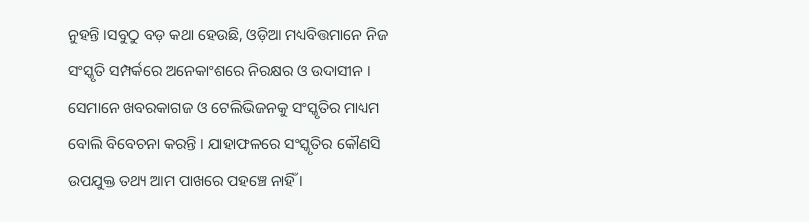ନୁହନ୍ତି ।ସବୁଠୁ ବଡ଼ କଥା ହେଉଛି, ଓଡ଼ିଆ ମଧ୍ୟବିତ୍ତମାନେ ନିଜ ସଂସ୍କୃତି ସମ୍ପର୍କରେ ଅନେକାଂଶରେ ନିରକ୍ଷର ଓ ଉଦାସୀନ । ସେମାନେ ଖବରକାଗଜ ଓ ଟେଲିଭିଜନକୁ ସଂସ୍କୃତିର ମାଧ୍ୟମ ବୋଲି ବିବେଚନା କରନ୍ତି । ଯାହାଫଳରେ ସଂସ୍କୃତିର କୌଣସି ଉପଯୁକ୍ତ ତଥ୍ୟ ଆମ ପାଖରେ ପହଞ୍ଚେ ନାହିଁ ।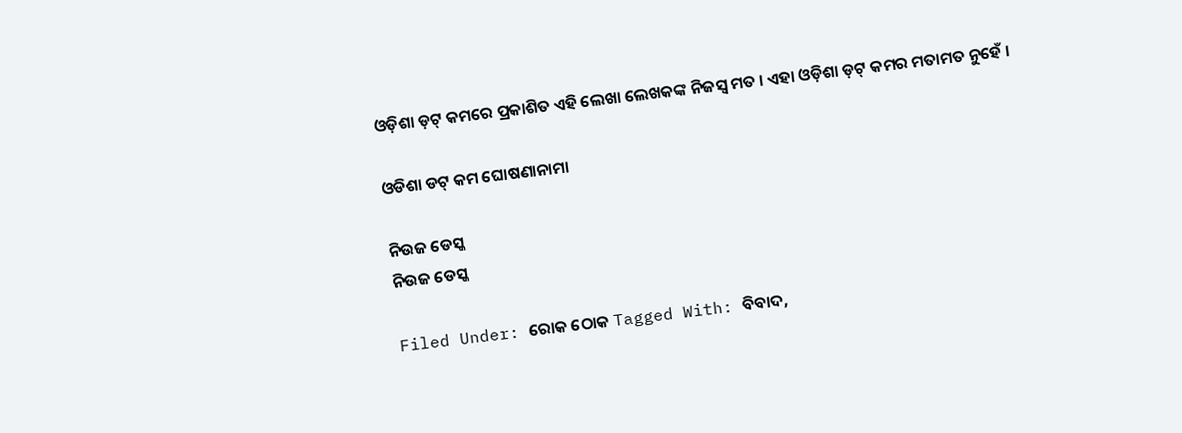ଓଡ଼ିଶା ଡ଼ଟ୍ କମରେ ପ୍ରକାଶିତ ଏହି ଲେଖା ଲେଖକଙ୍କ ନିଜସ୍ୱ ମତ । ଏହା ଓଡ଼ିଶା ଡ଼ଟ୍ କମର ମତାମତ ନୁହେଁ ।

ଓଡିଶା ଡଟ୍ କମ ଘୋଷଣାନାମା

ନିଉଜ ଡେସ୍କ
ନିଉଜ ଡେସ୍କ

Filed Under: ରୋକ ଠୋକ Tagged With: ବିବାଦ,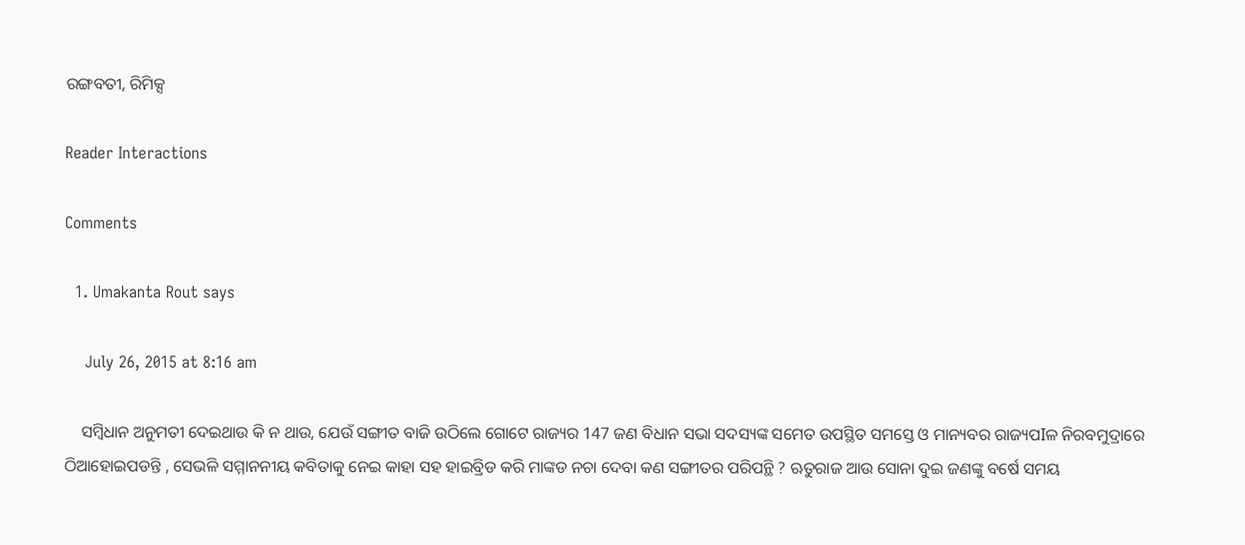ରଙ୍ଗବତୀ, ରିମିକ୍ସ

Reader Interactions

Comments

  1. Umakanta Rout says

    July 26, 2015 at 8:16 am

    ସମ୍ବିଧାନ ଅନୁମତୀ ଦେଇଥାଉ କି ନ ଥାଉ, ଯେଉଁ ସଙ୍ଗୀତ ବାଜି ଉଠିଲେ ଗୋଟେ ରାଜ୍ୟର 147 ଜଣ ବିଧାନ ସଭା ସଦସ୍ୟଙ୍କ ସମେତ ଉପସ୍ଥିତ ସମସ୍ତେ ଓ ମାନ୍ୟବର ରାଜ୍ୟପIଳ ନିରବମୁଦ୍ରାରେ ଠିଆହୋଇପଡନ୍ତି , ସେଭଳି ସମ୍ମାନନୀୟ କବିତାକୁ ନେଇ କାହା ସହ ହାଇବ୍ରିଡ କରି ମାଙ୍କଡ ନଚା ଦେବା କଣ ସଙ୍ଗୀତର ପରିପନ୍ଥି ? ଋତୁରାଜ ଆଉ ସୋନା ଦୁଇ ଜଣଙ୍କୁ ବର୍ଷେ ସମୟ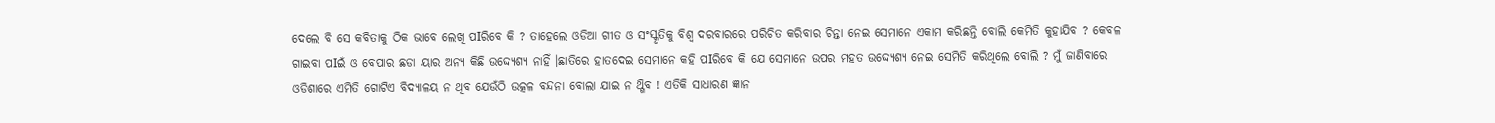ଦେଲେ ବି ସେ କବିତାକୁ ଠିକ ଭାବେ ଲେଖି ପIରିବେ କି ? ତାହେଲେ ଓଡିଆ ଗୀତ ଓ ସଂସ୍କୃତିକୁ ବିଶ୍ଵ ଦରବାରରେ ପରିଚିତ କରିବାର ଚିନ୍ତା ନେଇ ସେମାନେ ଏକାମ କରିଛନ୍ତି ବୋଲି କେମିତି କୁହାଯିବ ? କେବଳ ଗାଇବା ପIଇଁ ଓ ବେପାର ଛଡା ୟାର ଅନ୍ୟ କିଛି ଉଦ୍ଦ୍ୟେଶ୍ୟ ନାହିଁ ।ଛାତିରେ ହାତଦେଇ ସେମାନେ କହି ପIରିବେ କି ଯେ ସେମାନେ ଉପର ମହତ ଉଦ୍ଦ୍ୟେଶ୍ୟ ନେଇ ସେମିତି କରିଥିଲେ ବୋଲି ? ମୁଁ ଜାଣିବାରେ ଓଡିଶାରେ ଏମିତି ଗୋଟିଏ ବିଦ୍ୟାଳୟ ନ ଥିବ ଯେଉଁଠି ଉତ୍କଳ ବନ୍ଦନା ବୋଲା ଯାଇ ନ ଥ୍ଗିବ ! ଏତିକି ସାଧାରଣ ଜ୍ଞାନ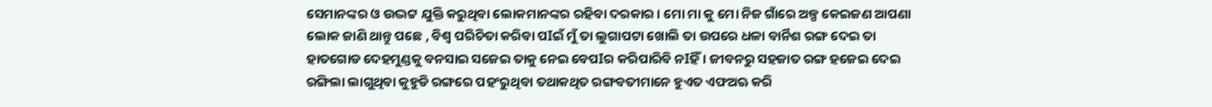ସେମାନଙ୍କର ଓ ଉଦ୍ଭଟ୍ଟ ଯୁକ୍ତି କରୁଥିବା ଲୋକମାନଙ୍କର ରହିବା ଦରକାର । ମୋ ମା କୁ ମୋ ନିଜ ଗାଁରେ ଅଳ୍ପ କେଇଜଣ ଆପଣା ଲୋକ ଜାଣି ଥାନ୍ତୁ ପଛେ , ବିଶ୍ଵ ପରିଚିତା କରିବା ପIଇଁ ମୁଁ ତା ଲୁଗାପଟା ଖୋଲି ତା ଉପରେ ଧଳା ବାର୍ନିଶ ରଙ୍ଗ ଦେଇ ତା ହାତଗୋଡ ଦେହମୁଣ୍ଡକୁ ବନସାଇ ସଜେଇ ତାକୁ ନେଇ ବେପIର କରିପାରିବି ନIହିଁ । ଜୀବନରୁ ସହଜାତ ରଙ୍ଗ ହଜେଇ ଦେଇ ରଙ୍ଗିଲା ଲାଗୁଥିବା କୁହୁଡି ରଙ୍ଗରେ ପହଂରୁଥିବା ତଥାକଥିତ ରଙ୍ଗବତୀମାନେ ହୁଏତ ଏଫଅଋ କରି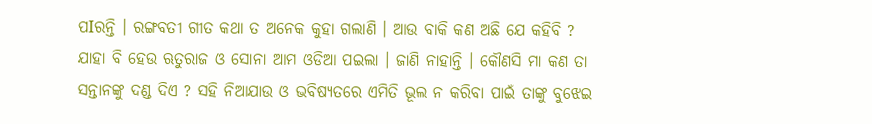ପIରନ୍ତି । ରଙ୍ଗବତୀ ଗୀତ କଥା ତ ଅନେକ କୁହା ଗଲାଣି । ଆଉ ବାକି କଣ ଅଛି ଯେ କହିବି ? ଯାହା ବି ହେଉ ଋତୁରାଜ ଓ ସୋନା ଆମ ଓଡିଆ ପଇଲା । ଜାଣି ନାହାନ୍ତି । କୌଣସି ମା କଣ ତା ସନ୍ତାନଙ୍କୁ ଦଣ୍ଡ ଦିଏ ? ସହି ନିଆଯାଉ ଓ ଭବିଷ୍ୟତରେ ଏମିତି ଭୂଲ ନ କରିବା ପାଇଁ ତାଙ୍କୁ ବୁଝେଇ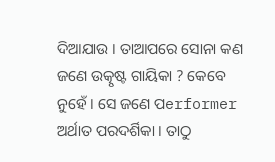ଦିଆଯାଉ । ତାଆପରେ ସୋନା କଣ ଜଣେ ଉତ୍କୃଷ୍ଟ ଗାୟିକା ? କେବେ ନୁହେଁ । ସେ ଜଣେ ପerformer ଅର୍ଥାତ ପରଦର୍ଶିକା । ତାଠୁ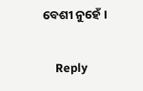ବେଶୀ ନୁହେଁ ।

    Reply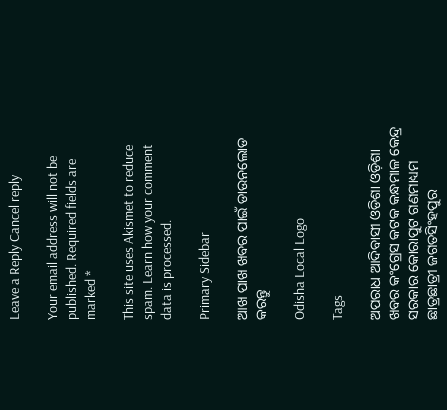Leave a Reply Cancel reply

Your email address will not be published. Required fields are marked *

This site uses Akismet to reduce spam. Learn how your comment data is processed.

Primary Sidebar

ଆଖ ପାଖ ଖବର ପାଇଁ ଡାଉନଲୋଡ କରନ୍ତୁ

Odisha Local Logo

Tags

ଅପରାଧ ଆଦିବାସୀ ଓଡିଶା ଓଡ଼ିଶା ଖବର କଂଗ୍ରେସ କଟକ କନ୍ଧମାଳ କେନ୍ଦ୍ର ସରକାର କୋରାପୁଟ ଗଣମାଧ୍ୟମ ଛାତ୍ରଛାତ୍ରୀ ଜଗତସିଂହପୁର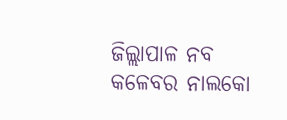ଜିଲ୍ଲାପାଳ ନବ କଳେବର ନାଲକୋ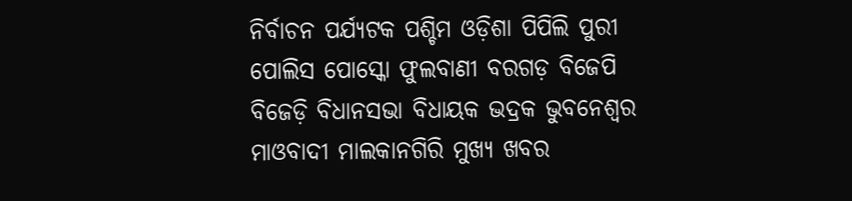ନିର୍ବାଚନ ପର୍ଯ୍ୟଟକ ପଶ୍ଚିମ ଓଡ଼ିଶା ପିପିଲି ପୁରୀ ପୋଲିସ ପୋସ୍କୋ ଫୁଲବାଣୀ ବରଗଡ଼ ବିଜେପି ବିଜେଡ଼ି ବିଧାନସଭା ବିଧାୟକ ଭଦ୍ରକ ଭୁବନେଶ୍ୱର ମାଓବାଦୀ ମାଲକାନଗିରି ମୁଖ୍ୟ ଖବର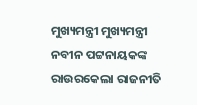ମୁଖ୍ୟମନ୍ତ୍ରୀ ମୁଖ୍ୟମନ୍ତ୍ରୀ ନବୀନ ପଟ୍ଟନାୟକଙ୍କ ରାଉରକେଲା ରାଜନୀତି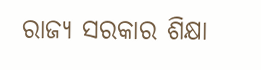ରାଜ୍ୟ ସରକାର ଶିକ୍ଷା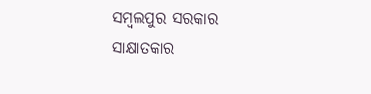ସମ୍ବଲପୁର ସରକାର ସାକ୍ଷାତକାର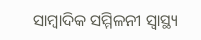ସାମ୍ବାଦିକ ସମ୍ମିଳନୀ ସ୍ୱାସ୍ଥ୍ୟ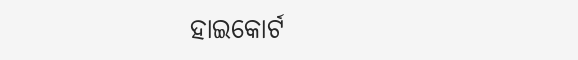ହାଇକୋର୍ଟ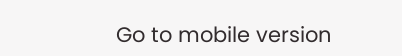Go to mobile version